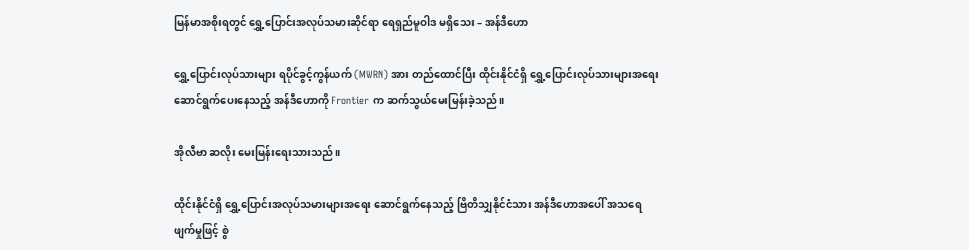မြန်မာအစိုးရတွင် ရွှေ့ပြောင်းအလုပ်သမားဆိုင်ရာ ရေရှည်မူဝါဒ မရှိသေး – အန်ဒီဟော

ရွှေ့ပြောင်းလုပ်သားများ ရပိုင်ခွင့်ကွန်ယက် (MWRN) အား တည်ထောင်ပြီး ထိုင်းနိုင်ငံရှိ ရွှေ့ပြောင်းလုပ်သားများအရေး ဆောင်ရွက်ပေးနေသည့် အန်ဒီဟောကို Frontier က ဆက်သွယ်မေးမြန်းခဲ့သည်။

အိုလီဗာ ဆလိုး မေးမြန်းရေးသားသည်။

ထိုင်းနိုင်ငံရှိ ရွှေ့ပြောင်းအလုပ်သမားများအရေး ဆောင်ရွက်နေသည့် ဗြိတိသျှနိုင်ငံသား အန်ဒီဟောအပေါ် အသရေဖျက်မှုဖြင့် စွဲ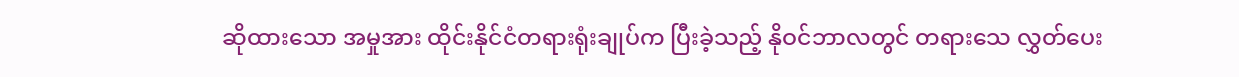ဆိုထားသော အမှုအား ထိုင်းနိုင်ငံတရားရုံးချုပ်က ပြီးခဲ့သည့် နိုဝင်ဘာလတွင် တရားသေ လွှတ်ပေး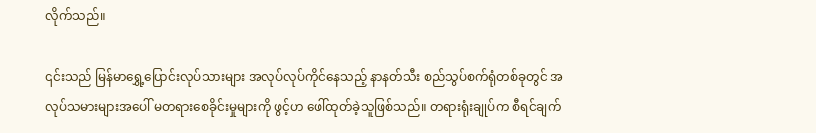လိုက်သည်။

၎င်းသည် မြန်မာရွှေ့ပြောင်းလုပ်သားများ အလုပ်လုပ်ကိုင်နေသည့် နာနတ်သီး စည်သွပ်စက်ရုံတစ်ခုတွင် အလုပ်သမားများအပေါ် မတရားစေခိုင်းမှုများကို ဖွင့်ဟ ဖေါ်ထုတ်ခဲ့သူဖြစ်သည်။ တရားရုံးချုပ်က စီရင်ချက်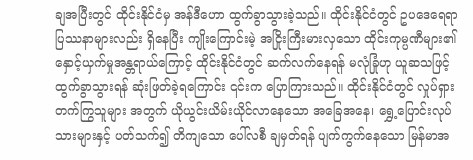ချအပြီးတွင် ထိုင်းနိုင်ငံမှ အန်ဒီဟော ထွက်ခွာသွားခဲ့သည်။ ထိုင်းနိုင်ငံတွင် ဥပဒေရေရာ ပြဿနာများလည်း ရှိနေပြီး ကျိုးကြောင်းမဲ့ အငြိုးကြီးမားလှသော ထိုင်းကုမ္ပဏီများ၏ နှောင့်ယှက်မှုအန္တရာယ်ကြောင့် ထိုင်းနိုင်ငံတွင် ဆက်လက်နေရန် မလုံခြုံဟု ယူဆသဖြင့် ထွက်ခွာသွားရန် ဆုံးဖြတ်ခဲ့ရကြောင်း ၎င်းက ပြောကြားသည်။ ထိုင်းနိုင်ငံတွင် လှုပ်ရှားတက်ကြွသူများ အတွက် ယိုယွင်းယိမ်းယိုင်လာနေသော အခြေအနေ၊ ရွှေ့ပြောင်းလုပ်သားများနှင့် ပတ်သက်၍ တိကျသော ပေါ်လစီ ချမှတ်ရန် ပျက်ကွက်နေသော မြန်မာအ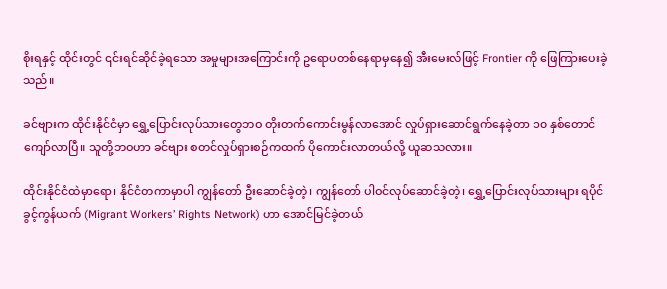စိုးရနှင့် ထိုင်းတွင် ၎င်းရင်ဆိုင်ခဲ့ရသော အမှုများအကြောင်းကို ဥရောပတစ်နေရာမှနေ၍ အီးမေးလ်ဖြင့် Frontier ကို ဖြေကြားပေးခဲ့သည်။

ခင်ဗျားက ထိုင်းနိုင်ငံမှာ ရွှေ့ပြောင်းလုပ်သားတွေဘဝ တိုးတက်ကောင်းမွန်လာအောင် လှုပ်ရှားဆောင်ရွက်နေခဲ့တာ ၁၀ နှစ်တောင် ကျော်လာပြီ။ သူတို့ဘဝဟာ ခင်ဗျား စတင်လှုပ်ရှားစဉ်ကထက် ပိုကောင်းလာတယ်လို့ ယူဆသလား။

ထိုင်းနိုင်ငံထဲမှာရော၊ နိုင်ငံတကာမှာပါ ကျွန်တော် ဦးဆောင်ခဲ့တဲ့၊ ကျွန်တော် ပါဝင်လုပ်ဆောင်ခဲ့တဲ့၊ ရွှေ့ပြောင်းလုပ်သားများ ရပိုင်ခွင့်ကွန်ယက် (Migrant Workers’ Rights Network) ဟာ အောင်မြင်ခဲ့တယ်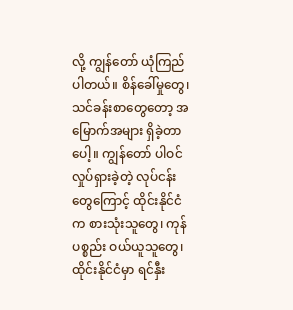လို့ ကျွန်တော် ယုံကြည်ပါတယ်။ စိန်ခေါ်မှုတွေ၊ သင်ခန်းစာတွေတော့ အမြောက်အများ ရှိခဲ့တာပေါ့။ ကျွန်တော် ပါဝင်လှုပ်ရှားခဲ့တဲ့ လုပ်ငန်းတွေကြောင့် ထိုင်းနိုင်ငံက စားသုံးသူတွေ၊ ကုန်ပစ္စည်း ဝယ်ယူသူတွေ၊ ထိုင်းနိုင်ငံမှာ ရင်နှီး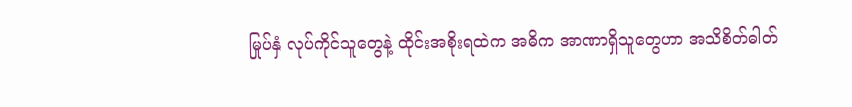မြုပ်နှံ လုပ်ကိုင်သူတွေနဲ့ ထိုင်းအစိုးရထဲက အဓိက အာဏာရှိသူတွေဟာ အသိစိတ်ဓါတ်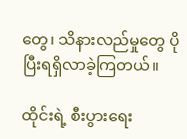တွေ၊ သိနားလည်မှုတွေ ပိုပြီးရရှိလာခဲ့ကြတယ်။

ထိုင်းရဲ့ စီးပွားရေး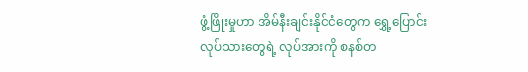ဖွံ့ဖြိုးမှုဟာ အိမ်နီးချင်းနိုင်ငံတွေက ရွှေ့ပြောင်းလုပ်သားတွေရဲ့ လုပ်အားကို စနစ်တ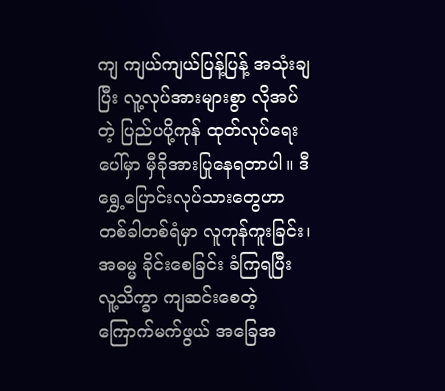ကျ ကျယ်ကျယ်ပြန့်ပြန့် အသုံးချပြီး လူ့လုပ်အားများစွာ လိုအပ်တဲ့ ပြည်ပပို့ကုန် ထုတ်လုပ်ရေးပေါ်မှာ မှီခိုအားပြုနေရတာပါ။ ဒီရွှေ့ပြောင်းလုပ်သားတွေဟာ တစ်ခါတစ်ရံမှာ လူကုန်ကူးခြင်း၊ အဓမ္မ ခိုင်းစေခြင်း ခံကြရပြီး လူ့သိက္ခာ ကျဆင်းစေတဲ့ ကြောက်မက်ဖွယ် အခြေအ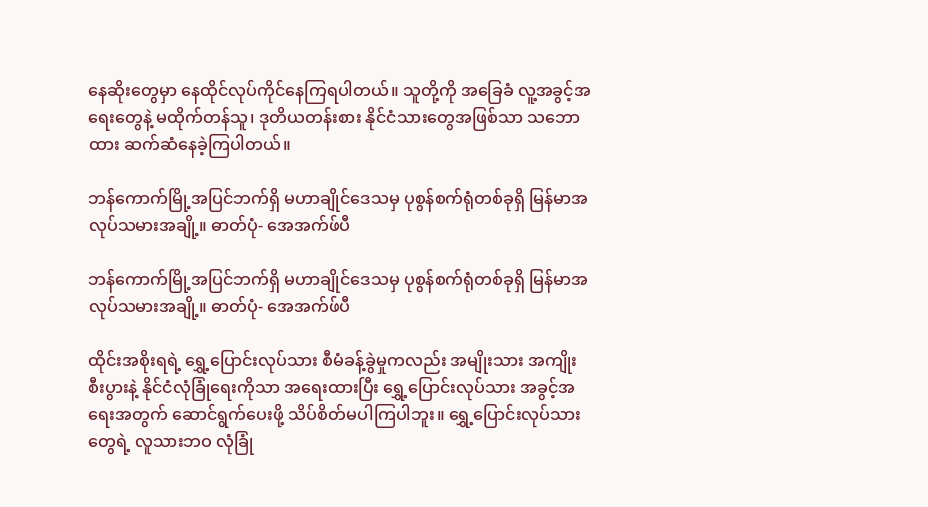နေဆိုးတွေမှာ နေထိုင်လုပ်ကိုင်နေကြရပါတယ်။ သူတို့ကို အခြေခံ လူ့အခွင့်အရေးတွေနဲ့ မထိုက်တန်သူ၊ ဒုတိယတန်းစား နိုင်ငံသားတွေအဖြစ်သာ သဘောထား ဆက်ဆံနေခဲ့ကြပါတယ်။

ဘန်ကောက်မြို့အပြင်ဘက်ရှိ မဟာချိုင်ဒေသမှ ပုစွန်စက်ရုံတစ်ခုရှိ မြန်မာအလုပ်သမားအချို့။ ဓာတ်ပုံ- အေအက်ဖ်ပီ

ဘန်ကောက်မြို့အပြင်ဘက်ရှိ မဟာချိုင်ဒေသမှ ပုစွန်စက်ရုံတစ်ခုရှိ မြန်မာအလုပ်သမားအချို့။ ဓာတ်ပုံ- အေအက်ဖ်ပီ

ထိုင်းအစိုးရရဲ့ ရွှေ့ပြောင်းလုပ်သား စီမံခန့်ခွဲမှုကလည်း အမျိုးသား အကျိုးစီးပွားနဲ့ နိုင်ငံလုံခြုံရေးကိုသာ အရေးထားပြီး ရွှေ့ပြောင်းလုပ်သား အခွင့်အရေးအတွက် ဆောင်ရွက်ပေးဖို့ သိပ်စိတ်မပါကြပါဘူး။ ရွှေ့ပြောင်းလုပ်သားတွေရဲ့ လူသားဘဝ လုံခြုံ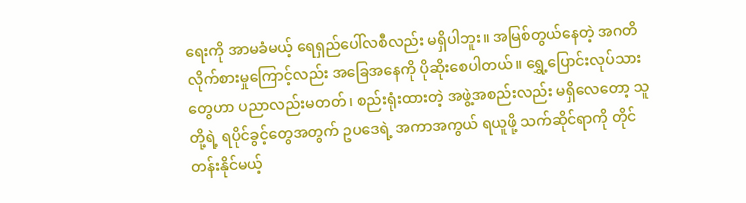ရေးကို အာမခံမယ့် ရေရှည်ပေါ်လစီလည်း မရှိပါဘူး။ အမြစ်တွယ်နေတဲ့ အဂတိလိုက်စားမှုကြောင့်လည်း အခြေအနေကို ပိုဆိုးစေပါတယ်။ ရွှေ့ပြောင်းလုပ်သားတွေဟာ ပညာလည်းမတတ်၊ စည်းရုံးထားတဲ့ အဖွဲ့အစည်းလည်း မရှိလေတော့ သူတို့ရဲ့ ရပိုင်ခွင့်တွေအတွက် ဥပဒေရဲ့ အကာအကွယ် ရယူဖို့ သက်ဆိုင်ရာကို တိုင်တန်းနိုင်မယ့်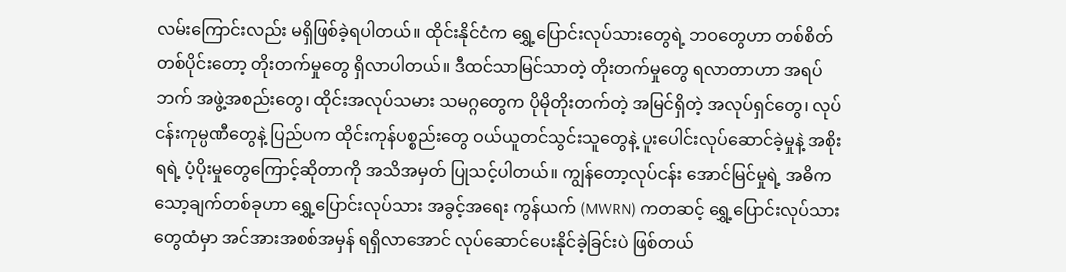လမ်းကြောင်းလည်း မရှိဖြစ်ခဲ့ရပါတယ်။ ထိုင်းနိုင်ငံက ရွှေ့ပြောင်းလုပ်သားတွေရဲ့ ဘဝတွေဟာ တစ်စိတ်တစ်ပိုင်းတော့ တိုးတက်မှုတွေ ရှိလာပါတယ်။ ဒီထင်သာမြင်သာတဲ့ တိုးတက်မှုတွေ ရလာတာဟာ အရပ်ဘက် အဖွဲ့အစည်းတွေ၊ ထိုင်းအလုပ်သမား သမဂ္ဂတွေက ပိုမိုတိုးတက်တဲ့ အမြင်ရှိတဲ့ အလုပ်ရှင်တွေ၊ လုပ်ငန်းကုမ္ပဏီတွေနဲ့ ပြည်ပက ထိုင်းကုန်ပစ္စည်းတွေ ဝယ်ယူတင်သွင်းသူတွေနဲ့ ပူးပေါင်းလုပ်ဆောင်ခဲ့မှုနဲ့ အစိုးရရဲ့ ပံ့ပိုးမှုတွေကြောင့်ဆိုတာကို အသိအမှတ် ပြုသင့်ပါတယ်။ ကျွန်တော့လုပ်ငန်း အောင်မြင်မှုရဲ့ အဓိက သော့ချက်တစ်ခုဟာ ရွှေ့ပြောင်းလုပ်သား အခွင့်အရေး ကွန်ယက် (MWRN) ကတဆင့် ရွှေ့ပြောင်းလုပ်သားတွေထံမှာ အင်အားအစစ်အမှန် ရရှိလာအောင် လုပ်ဆောင်ပေးနိုင်ခဲ့ခြင်းပဲ ဖြစ်တယ်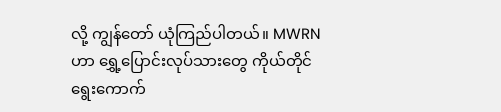လို့ ကျွန်တော် ယုံကြည်ပါတယ်။ MWRN ဟာ ရွှေ့ပြောင်းလုပ်သားတွေ ကိုယ်တိုင် ရွေးကောက်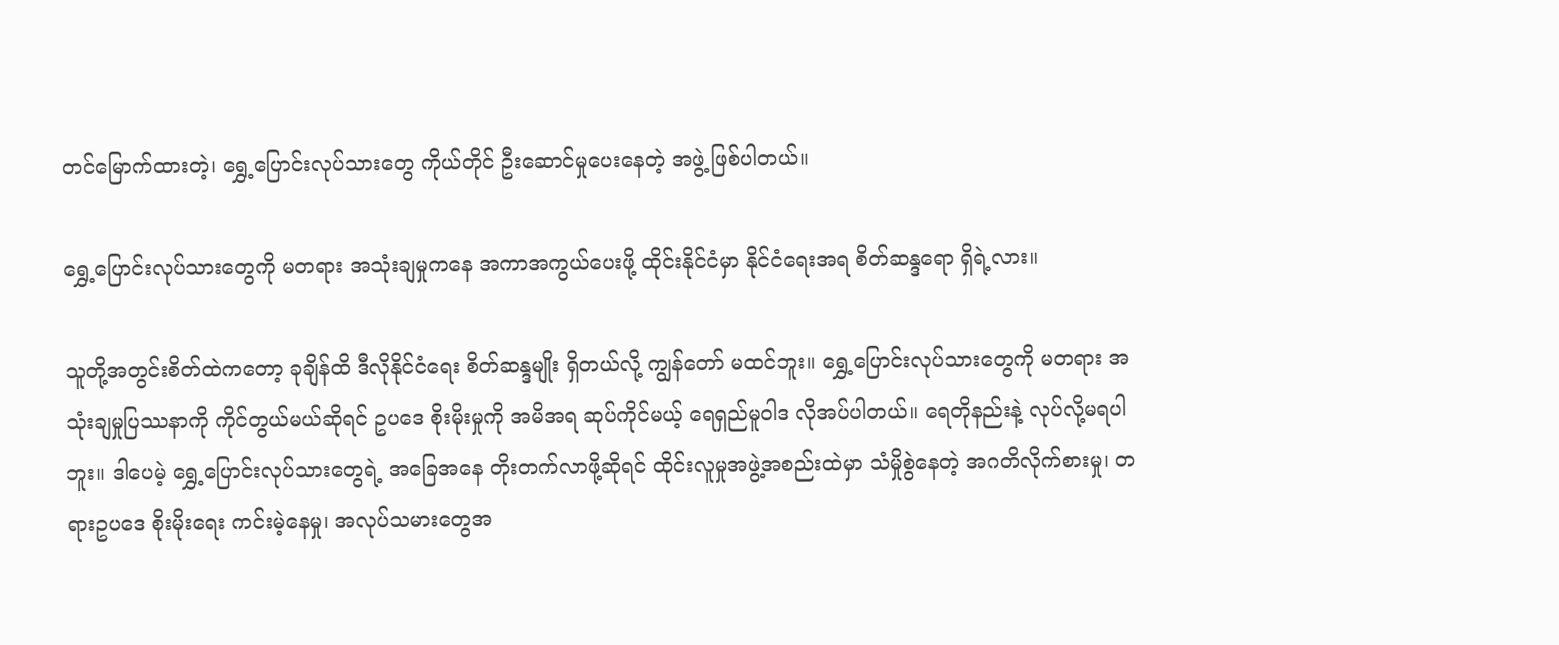တင်မြောက်ထားတဲ့၊ ရွှေ့ပြောင်းလုပ်သားတွေ ကိုယ်တိုင် ဦးဆောင်မှုပေးနေတဲ့ အဖွဲ့ ဖြစ်ပါတယ်။

ရွှေ့ပြောင်းလုပ်သားတွေကို မတရား အသုံးချမှုကနေ အကာအကွယ်ပေးဖို့ ထိုင်းနိုင်ငံမှာ နိုင်ငံရေးအရ စိတ်ဆန္ဒရော ရှိရဲ့လား။

သူတို့အတွင်းစိတ်ထဲကတော့ ခုချိန်ထိ ဒီလိုနိုင်ငံရေး စိတ်ဆန္ဒမျိုး ရှိတယ်လို့ ကျွန်တော် မထင်ဘူး။ ရွှေ့ပြောင်းလုပ်သားတွေကို မတရား အသုံးချမှုပြဿနာကို ကိုင်တွယ်မယ်ဆိုရင် ဥပဒေ စိုးမိုးမှုကို အမိအရ ဆုပ်ကိုင်မယ့် ရေရှည်မူဝါဒ လိုအပ်ပါတယ်။ ရေတိုနည်းနဲ့ လုပ်လို့မရပါဘူး။ ဒါပေမဲ့ ရွှေ့ပြောင်းလုပ်သားတွေရဲ့ အခြေအနေ တိုးတက်လာဖို့ဆိုရင် ထိုင်းလူမှုအဖွဲ့အစည်းထဲမှာ သံမှိုစွဲနေတဲ့ အဂတိလိုက်စားမှု၊ တရားဥပဒေ စိုးမိုးရေး ကင်းမဲ့နေမှု၊ အလုပ်သမားတွေအ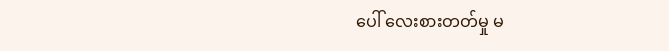ပေါ် လေးစားတတ်မှု မ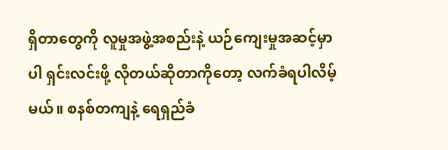ရှိတာတွေကို လူမှုအဖွဲ့အစည်းနဲ့ ယဉ်ကျေးမှုအဆင့်မှာပါ ရှင်းလင်းဖို့ လိုတယ်ဆိုတာကိုတော့ လက်ခံရပါလိမ့်မယ်။ စနစ်တကျနဲ့ ရေရှည်ခံ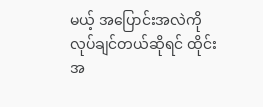မယ့် အပြောင်းအလဲကို လုပ်ချင်တယ်ဆိုရင် ထိုင်းအ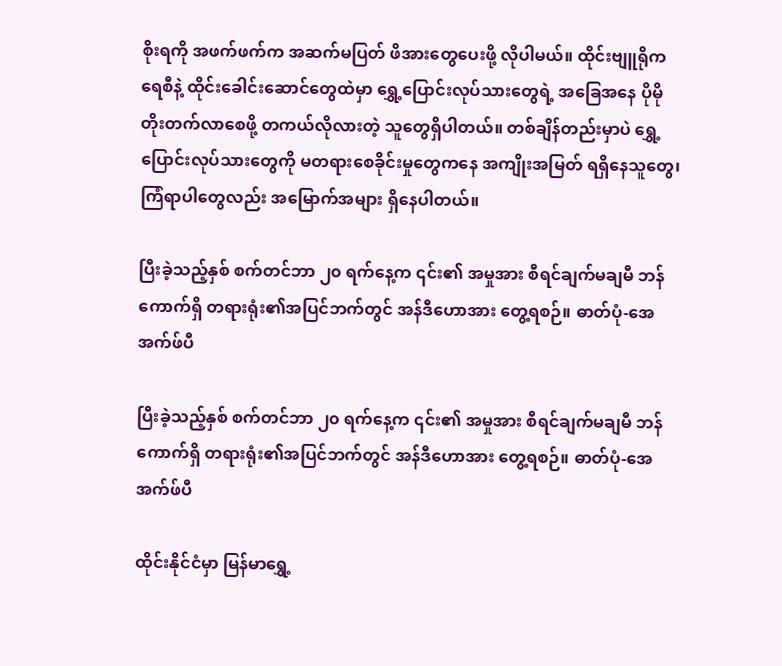စိုးရကို အဖက်ဖက်က အဆက်မပြတ် ဖိအားတွေပေးဖို့ လိုပါမယ်။ ထိုင်းဗျူရိုကရေစီနဲ့ ထိုင်းခေါင်းဆောင်တွေထဲမှာ ရွှေ့ပြောင်းလုပ်သားတွေရဲ့ အခြေအနေ ပိုမိုတိုးတက်လာစေဖို့ တကယ်လိုလားတဲ့ သူတွေရှိပါတယ်။ တစ်ချိန်တည်းမှာပဲ ရွှေ့ပြောင်းလုပ်သားတွေကို မတရားစေခိုင်းမှုတွေကနေ အကျိုးအမြတ် ရရှိနေသူတွေ၊ ကြံရာပါတွေလည်း အမြောက်အများ ရှိနေပါတယ်။

ပြီးခဲ့သည့်နှစ် စက်တင်ဘာ ၂၀ ရက်နေ့က ၎င်း၏ အမှုအား စီရင်ချက်မချမီ ဘန်ကောက်ရှိ တရားရုံး၏အပြင်ဘက်တွင် အန်ဒီဟောအား တွေ့ရစဉ်။ ဓာတ်ပုံ-အေအက်ဖ်ပီ

ပြီးခဲ့သည့်နှစ် စက်တင်ဘာ ၂၀ ရက်နေ့က ၎င်း၏ အမှုအား စီရင်ချက်မချမီ ဘန်ကောက်ရှိ တရားရုံး၏အပြင်ဘက်တွင် အန်ဒီဟောအား တွေ့ရစဉ်။ ဓာတ်ပုံ-အေအက်ဖ်ပီ

ထိုင်းနိုင်ငံမှာ မြန်မာရွှေ့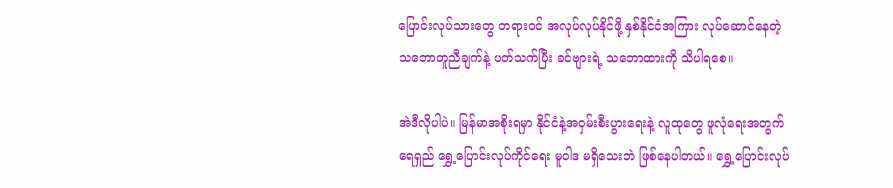ပြောင်းလုပ်သားတွေ တရားဝင် အလုပ်လုပ်နိုင်ဖို့ နှစ်နိုင်ငံအကြား လုပ်ဆောင်နေတဲ့ သဘောတူညီချက်နဲ့ ပတ်သက်ပြီး ခင်ဗျားရဲ့ သဘောထားကို သိပါရစေ။

အဲဒီလိုပါပဲ။ မြန်မာအစိုးရမှာ နိုင်ငံနဲ့အဝှမ်းစီးပွားရေးနဲ့ လူထုတွေ ဖူလုံရေးအတွက် ရေရှည် ရွှေ့ပြောင်းလုပ်ကိုင်ရေး မူဝါဒ မရှိသေးဘဲ ဖြစ်နေပါတယ်။ ရွှေ့ပြောင်းလုပ်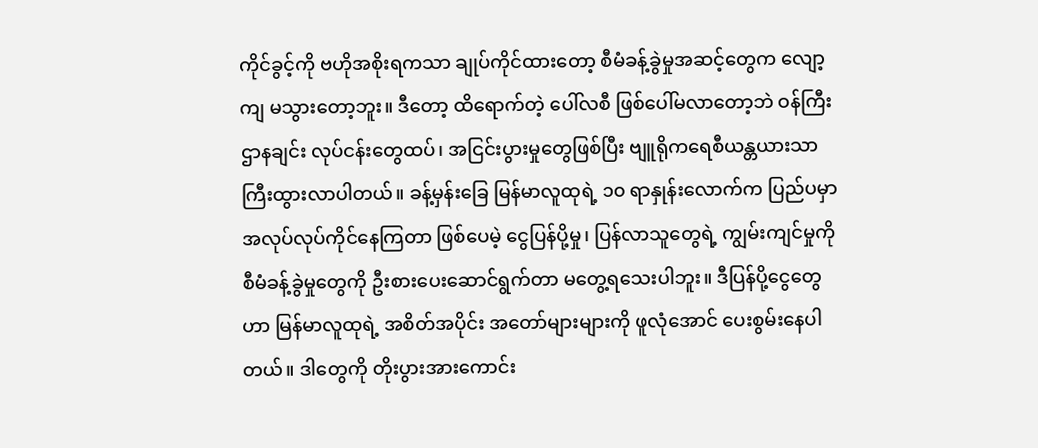ကိုင်ခွင့်ကို ဗဟိုအစိုးရကသာ ချုပ်ကိုင်ထားတော့ စီမံခန့်ခွဲမှုအဆင့်တွေက လျော့ကျ မသွားတော့ဘူး။ ဒီတော့ ထိရောက်တဲ့ ပေါ်လစီ ဖြစ်ပေါ်မလာတော့ဘဲ ဝန်ကြီးဌာနချင်း လုပ်ငန်းတွေထပ်၊ အငြင်းပွားမှုတွေဖြစ်ပြီး ဗျူရိုကရေစီယန္တယားသာ ကြီးထွားလာပါတယ်။ ခန့်မှန်းခြေ မြန်မာလူထုရဲ့ ၁၀ ရာနှုန်းလောက်က ပြည်ပမှာ အလုပ်လုပ်ကိုင်နေကြတာ ဖြစ်ပေမဲ့ ငွေပြန်ပို့မှု၊ ပြန်လာသူတွေရဲ့ ကျွမ်းကျင်မှုကို စီမံခန့်ခွဲမှုတွေကို ဦးစားပေးဆောင်ရွက်တာ မတွေ့ရသေးပါဘူး။ ဒီပြန်ပို့ငွေတွေဟာ မြန်မာလူထုရဲ့ အစိတ်အပိုင်း အတော်များများကို ဖူလုံအောင် ပေးစွမ်းနေပါတယ်။ ဒါတွေကို တိုးပွားအားကောင်း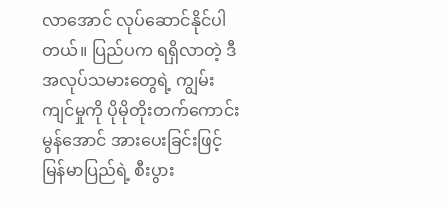လာအောင် လုပ်ဆောင်နိုင်ပါတယ်။ ပြည်ပက ရရှိလာတဲ့ ဒီအလုပ်သမားတွေရဲ့ ကျွမ်းကျင်မှုကို ပိုမိုတိုးတက်ကောင်းမွန်အောင် အားပေးခြင်းဖြင့် မြန်မာပြည်ရဲ့ စီးပွား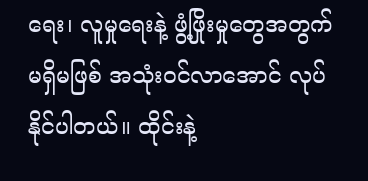ရေး၊ လူမှုရေးနဲ့ ဖွံ့ဖြိုးမှုတွေအတွက် မရှိမဖြစ် အသုံးဝင်လာအောင် လုပ်နိုင်ပါတယ်။ ထိုင်းနဲ့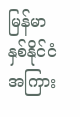မြန်မာ နှစ်နိုင်ငံအကြား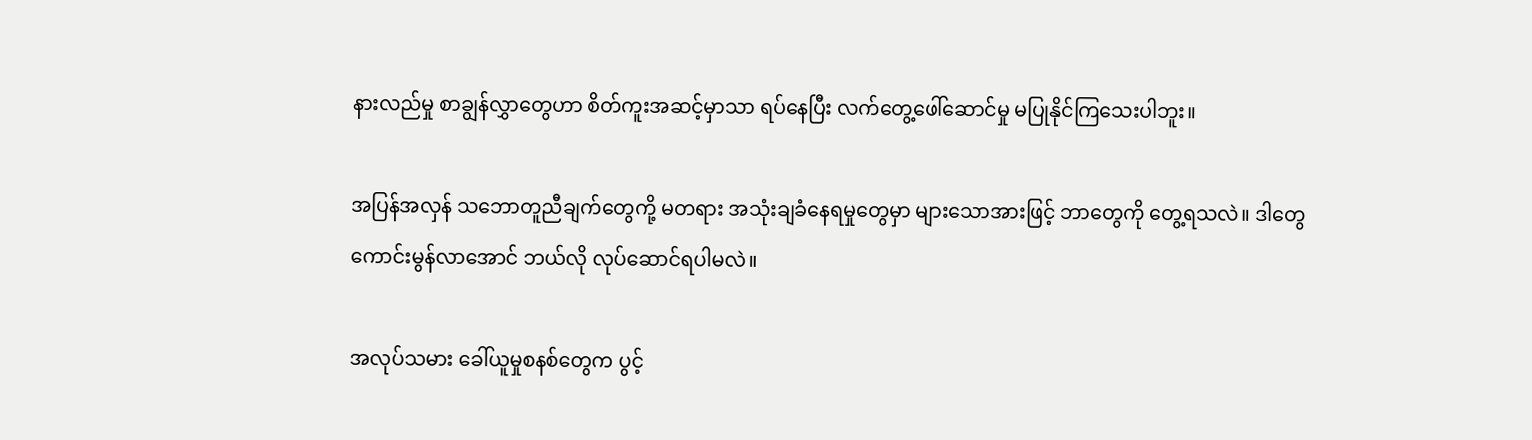နားလည်မှု စာချွန်လွှာတွေဟာ စိတ်ကူးအဆင့်မှာသာ ရပ်နေပြီး လက်တွေ့ဖေါ်ဆောင်မှု မပြုနိုင်ကြသေးပါဘူး။

အပြန်အလှန် သဘောတူညီချက်တွေကို့ မတရား အသုံးချခံနေရမှုတွေမှာ များသောအားဖြင့် ဘာတွေကို တွေ့ရသလဲ။ ဒါတွေ ကောင်းမွန်လာအောင် ဘယ်လို လုပ်ဆောင်ရပါမလဲ။

အလုပ်သမား ခေါ်ယူမှုစနစ်တွေက ပွင့်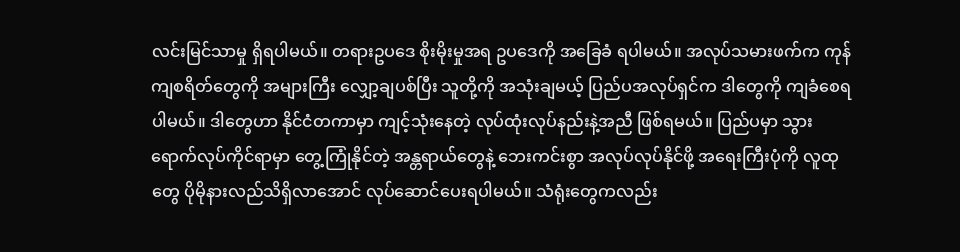လင်းမြင်သာမှု ရှိရပါမယ်။ တရားဥပဒေ စိုးမိုးမှုအရ ဥပဒေကို အခြေခံ ရပါမယ်။ အလုပ်သမားဖက်က ကုန်ကျစရိတ်တွေကို အများကြီး လျှော့ချပစ်ပြီး သူတို့ကို အသုံးချမယ့် ပြည်ပအလုပ်ရှင်က ဒါတွေကို ကျခံစေရပါမယ်။ ဒါတွေဟာ နိုင်ငံတကာမှာ ကျင့်သုံးနေတဲ့ လုပ်ထုံးလုပ်နည်းနဲ့အညီ ဖြစ်ရမယ်။ ပြည်ပမှာ သွားရောက်လုပ်ကိုင်ရာမှာ တွေ့ကြုံနိုင်တဲ့ အန္တရာယ်တွေနဲ့ ဘေးကင်းစွာ အလုပ်လုပ်နိုင်ဖို့ အရေးကြီးပုံကို လူထုတွေ ပိုမိုနားလည်သိရှိလာအောင် လုပ်ဆောင်ပေးရပါမယ်။ သံရုံးတွေကလည်း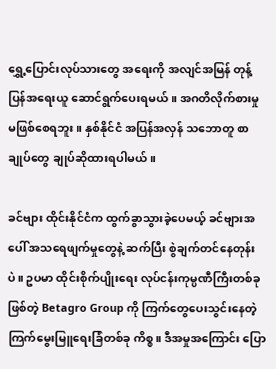ရွှေ့ပြောင်းလုပ်သားတွေ အရေးကို အလျင်အမြန် တုန့်ပြန်အရေးယူ ဆောင်ရွက်ပေးရမယ်။ အဂတိလိုက်စားမှု မဖြစ်စေရဘူး။ နှစ်နိုင်ငံ အပြန်အလှန် သဘောတူ စာချုပ်တွေ ချုပ်ဆိုထားရပါမယ်။

ခင်ဗျား ထိုင်းနိုင်ငံက ထွက်ခွာသွားခဲ့ပေမယ့် ခင်ဗျားအပေါ် အသရေဖျက်မှုတွေနဲ့ ဆက်ပြီး စွဲချက်တင်နေတုန်းပဲ။ ဥပမာ ထိုင်းစိုက်ပျိုးရေး လုပ်ငန်းကုမ္ပဏီကြီးတစ်ခုဖြစ်တဲ့ Betagro Group ကို ကြက်တွေပေးသွင်းနေတဲ့ ကြက်မွေးမြူရေးခြံတစ်ခု ကိစ္စ။ ဒီအမှုအကြောင်း ပြော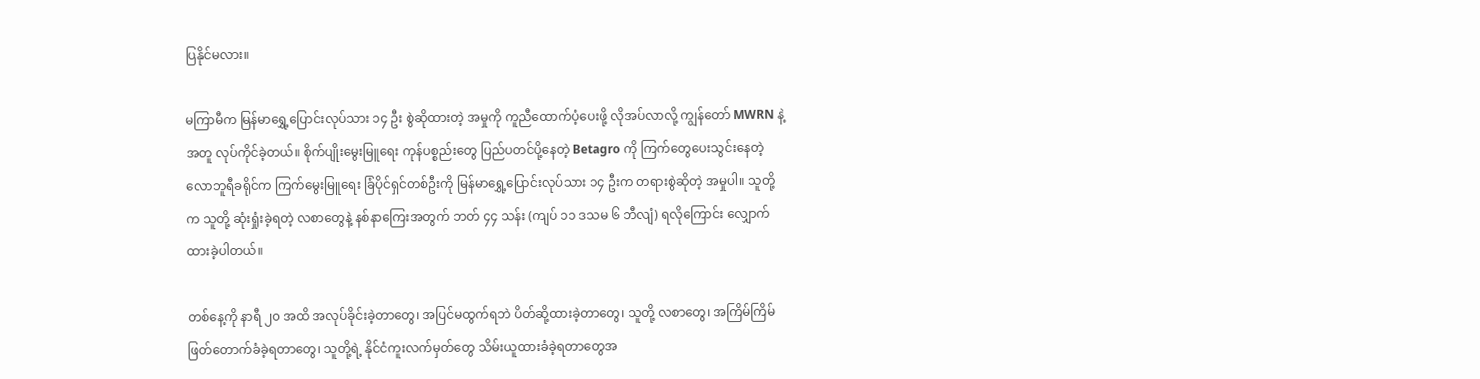ပြနိုင်မလား။

မကြာမီက မြန်မာရွှေ့ပြောင်းလုပ်သား ၁၄ ဦး စွဲဆိုထားတဲ့ အမှုကို ကူညီထောက်ပံ့ပေးဖို့ လိုအပ်လာလို့ ကျွန်တော် MWRN နဲ့အတူ လုပ်ကိုင်ခဲ့တယ်။ စိုက်ပျိုးမွေးမြူရေး ကုန်ပစ္စည်းတွေ ပြည်ပတင်ပို့နေတဲ့ Betagro ကို ကြက်တွေပေးသွင်းနေတဲ့ လောဘူရီခရိုင်က ကြက်မွေးမြူရေး ခြံပိုင်ရှင်တစ်ဦးကို မြန်မာရွှေ့ပြောင်းလုပ်သား ၁၄ ဦးက တရားစွဲဆိုတဲ့ အမှုပါ။ သူတို့က သူတို့ ဆုံးရှုံးခဲ့ရတဲ့ လစာတွေနဲ့ နစ်နာကြေးအတွက် ဘတ် ၄၄ သန်း (ကျပ် ၁၁ ဒသမ ၆ ဘီလျံ) ရလိုကြောင်း လျှောက်ထားခဲ့ပါတယ်။

တစ်နေ့ကို နာရီ ၂၀ အထိ အလုပ်ခိုင်းခဲ့တာတွေ၊ အပြင်မထွက်ရဘဲ ပိတ်ဆို့ထားခဲ့တာတွေ၊ သူတို့ လစာတွေ၊ အကြိမ်ကြိမ် ဖြတ်တောက်ခံခဲ့ရတာတွေ၊ သူတို့ရဲ့ နိုင်ငံကူးလက်မှတ်တွေ သိမ်းယူထားခံခဲ့ရတာတွေအ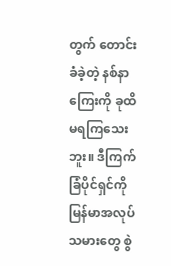တွက် တောင်းခံခဲ့တဲ့ နစ်နာကြေးကို ခုထိ မရကြသေးဘူး။ ဒီကြက်ခြံပိုင်ရှင်ကို မြန်မာအလုပ်သမားတွေ စွဲ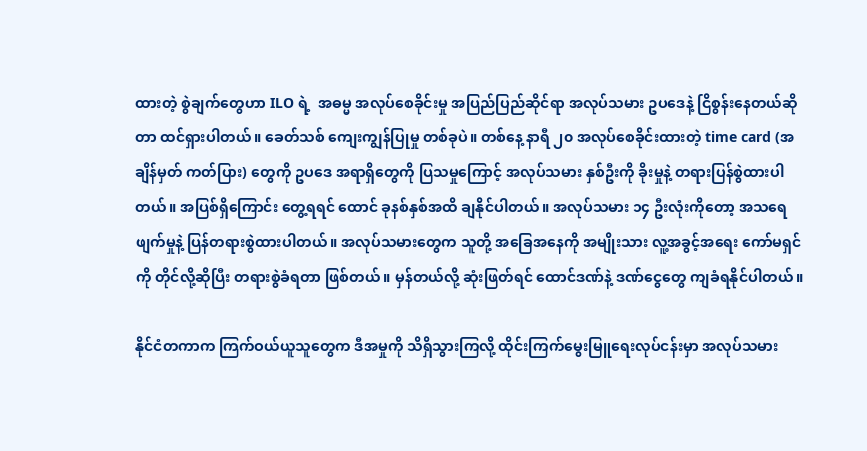ထားတဲ့ စွဲချက်တွေဟာ ILO ရဲ့  အဓမ္မ အလုပ်စေခိုင်းမှု အပြည်ပြည်ဆိုင်ရာ အလုပ်သမား ဥပဒေနဲ့ ငြိစွန်းနေတယ်ဆိုတာ ထင်ရှားပါတယ်။ ခေတ်သစ် ကျေးကျွန်ပြုမှု တစ်ခုပဲ။ တစ်နေ့ နာရီ ၂၀ အလုပ်စေခိုင်းထားတဲ့ time card (အချိန်မှတ် ကတ်ပြား) တွေကို ဥပဒေ အရာရှိတွေကို ပြသမှုကြောင့် အလုပ်သမား နှစ်ဦးကို ခိုးမှုနဲ့ တရားပြန်စွဲထားပါတယ်။ အပြစ်ရှိကြောင်း တွေ့ရရင် ထောင် ခုနစ်နှစ်အထိ ချနိုင်ပါတယ်။ အလုပ်သမား ၁၄ ဦးလုံးကိုတော့ အသရေဖျက်မှုနဲ့ ပြန်တရားစွဲထားပါတယ်။ အလုပ်သမားတွေက သူတို့ အခြေအနေကို အမျိုးသား လူ့အခွင့်အရေး ကော်မရှင်ကို တိုင်လို့ဆိုပြီး တရားစွဲခံရတာ ဖြစ်တယ်။ မှန်တယ်လို့ ဆုံးဖြတ်ရင် ထောင်ဒဏ်နဲ့ ဒဏ်ငွေတွေ ကျခံရနိုင်ပါတယ်။

နိုင်ငံတကာက ကြက်ဝယ်ယူသူတွေက ဒီအမှုကို သိရှိသွားကြလို့ ထိုင်းကြက်မွေးမြူရေးလုပ်ငန်းမှာ အလုပ်သမား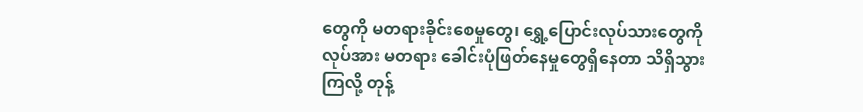တွေကို မတရားခိုင်းစေမှုတွေ၊ ရွှေ့ပြောင်းလုပ်သားတွေကို လုပ်အား မတရား ခေါင်းပုံဖြတ်နေမှုတွေရှိနေတာ သိရှိသွားကြလို့ တုန့်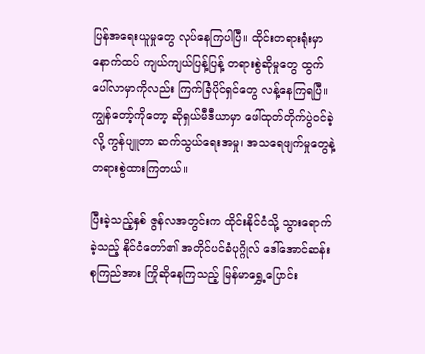ပြန်အရေးယူမှုတွေ လုပ်နေကြပါပြီ။ ထိုင်းတရားရုံးမှာ နောက်ထပ် ကျယ်ကျယ်ပြန့်ပြန့် တရားစွဲဆိုမှုတွေ ထွက်ပေါ်လာမှာကိုလည်း ကြက်ခြံပိုင်ရှင်တွေ လန့်နေကြရပြီ။ ကျွန်တော့်ကိုတော့ ဆိုရှယ်မီဒီယာမှာ ဖေါ်ထုတ်တိုက်ပွဲဝင်ခဲ့လို့ ကွန်ပျူတာ ဆက်သွယ်ရေးအမှု၊ အသရေဖျက်မှုတွေနဲ့ တရားစွဲထားကြတယ်။

ပြီးခဲ့သည့်နှစ် ဇွန်လအတွင်းက ထိုင်းနိုင်ငံသို့ သွားရောက်ခဲ့သည့် နိုင်ငံတော်၏ အတိုင်ပင်ခံပုဂ္ဂိုလ် ဒေါ်အောင်ဆန်းစုကြည်အား ကြိုဆိုနေကြသည့် မြန်မာရွှေ့ပြောင်း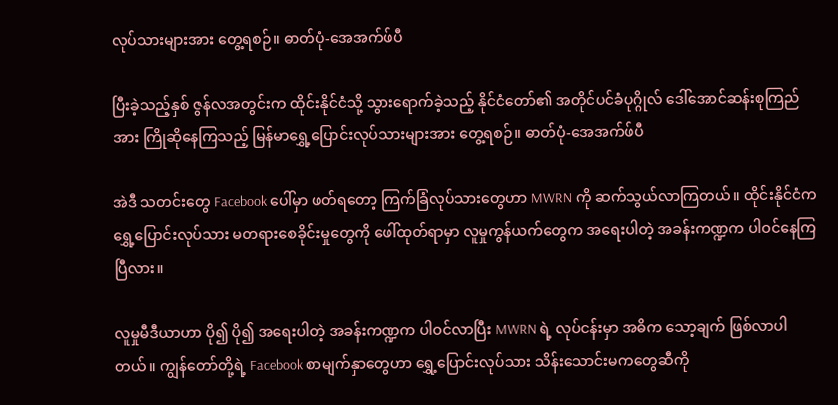လုပ်သားများအား တွေ့ရစဉ်။ ဓာတ်ပုံ-အေအက်ဖ်ပီ

ပြီးခဲ့သည့်နှစ် ဇွန်လအတွင်းက ထိုင်းနိုင်ငံသို့ သွားရောက်ခဲ့သည့် နိုင်ငံတော်၏ အတိုင်ပင်ခံပုဂ္ဂိုလ် ဒေါ်အောင်ဆန်းစုကြည်အား ကြိုဆိုနေကြသည့် မြန်မာရွှေ့ပြောင်းလုပ်သားများအား တွေ့ရစဉ်။ ဓာတ်ပုံ-အေအက်ဖ်ပီ

အဲဒီ သတင်းတွေ Facebook ပေါ်မှာ ဖတ်ရတော့ ကြက်ခြံလုပ်သားတွေဟာ MWRN ကို ဆက်သွယ်လာကြတယ်။ ထိုင်းနိုင်ငံက ရွှေ့ပြောင်းလုပ်သား မတရားစေခိုင်းမှုတွေကို ဖေါ်ထုတ်ရာမှာ လူမှုကွန်ယက်တွေက အရေးပါတဲ့ အခန်းကဏ္ဍက ပါဝင်နေကြပြီလား။

လူမှုမီဒီယာဟာ ပို၍ ပို၍ အရေးပါတဲ့ အခန်းကဏ္ဍက ပါဝင်လာပြီး MWRN ရဲ့ လုပ်ငန်းမှာ အဓိက သော့ချက် ဖြစ်လာပါတယ်။ ကျွန်တော်တို့ရဲ့ Facebook စာမျက်နှာတွေဟာ ရွှေ့ပြောင်းလုပ်သား သိန်းသောင်းမကတွေဆီကို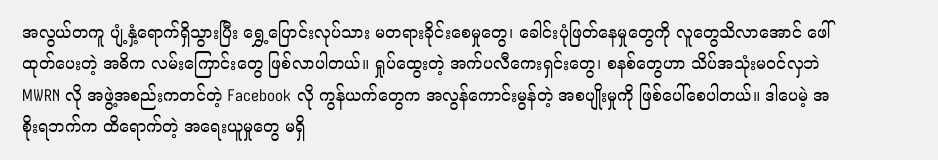အလွယ်တကူ ပျံ့နှံ့ရောက်ရှိသွားပြီး ရွှေ့ပြောင်းလုပ်သား မတရားခိုင်းစေမှုတွေ၊ ခေါင်းပုံဖြတ်နေမှုတွေကို လူတွေသိလာအောင် ဖေါ်ထုတ်ပေးတဲ့ အဓိက လမ်းကြောင်းတွေ ဖြစ်လာပါတယ်။ ရှုပ်ထွေးတဲ့ အက်ပလီကေးရှင်းတွေ၊ စနစ်တွေဟာ သိပ်အသုံးမဝင်လှဘဲ MWRN လို အဖွဲ့အစည်းကတင်တဲ့ Facebook လို ကွန်ယက်တွေက အလွန်ကောင်းမွန်တဲ့ အစပျိုးမှုကို ဖြစ်ပေါ်စေပါတယ်။ ဒါပေမဲ့ အစိုးရဘက်က ထိရောက်တဲ့ အရေးယူမှုတွေ မရှိ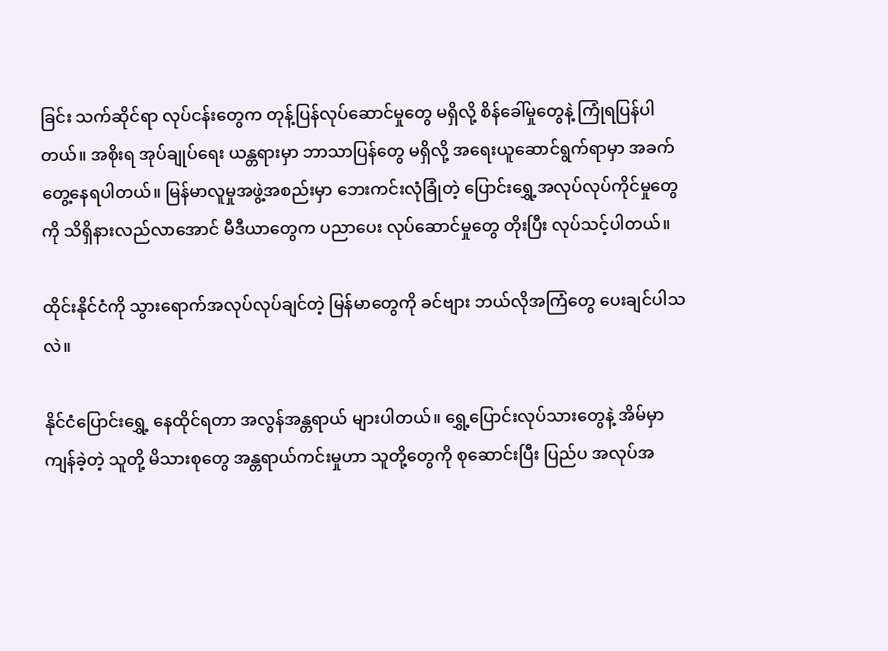ခြင်း သက်ဆိုင်ရာ လုပ်ငန်းတွေက တုန့်ပြန်လုပ်ဆောင်မှုတွေ မရှိလို့ စိန်ခေါ်မှုတွေနဲ့ ကြုံရပြန်ပါတယ်။ အစိုးရ အုပ်ချုပ်ရေး ယန္တရားမှာ ဘာသာပြန်တွေ မရှိလို့ အရေးယူဆောင်ရွက်ရာမှာ အခက်တွေ့နေရပါတယ်။ မြန်မာလူမှုအဖွဲ့အစည်းမှာ ဘေးကင်းလုံခြုံတဲ့ ပြောင်းရွှေ့အလုပ်လုပ်ကိုင်မှုတွေကို သိရှိနားလည်လာအောင် မီဒီယာတွေက ပညာပေး လုပ်ဆောင်မှုတွေ တိုးပြီး လုပ်သင့်ပါတယ်။

ထိုင်းနိုင်ငံကို သွားရောက်အလုပ်လုပ်ချင်တဲ့ မြန်မာတွေကို ခင်ဗျား ဘယ်လိုအကြံတွေ ပေးချင်ပါသလဲ။

နိုင်ငံပြောင်းရွှေ့ နေထိုင်ရတာ အလွန်အန္တရာယ် များပါတယ်။ ရွှေ့ပြောင်းလုပ်သားတွေနဲ့ အိမ်မှာ ကျန်ခဲ့တဲ့ သူတို့ မိသားစုတွေ အန္တရာယ်ကင်းမှုဟာ သူတို့တွေကို စုဆောင်းပြီး ပြည်ပ အလုပ်အ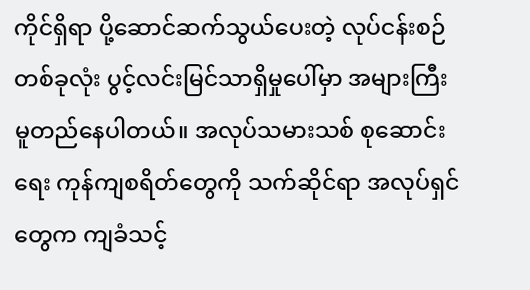ကိုင်ရှိရာ ပို့ဆောင်ဆက်သွယ်ပေးတဲ့ လုပ်ငန်းစဉ်တစ်ခုလုံး ပွင့်လင်းမြင်သာရှိမှုပေါ်မှာ အများကြီး မူတည်နေပါတယ်။ အလုပ်သမားသစ် စုဆောင်းရေး ကုန်ကျစရိတ်တွေကို သက်ဆိုင်ရာ အလုပ်ရှင်တွေက ကျခံသင့်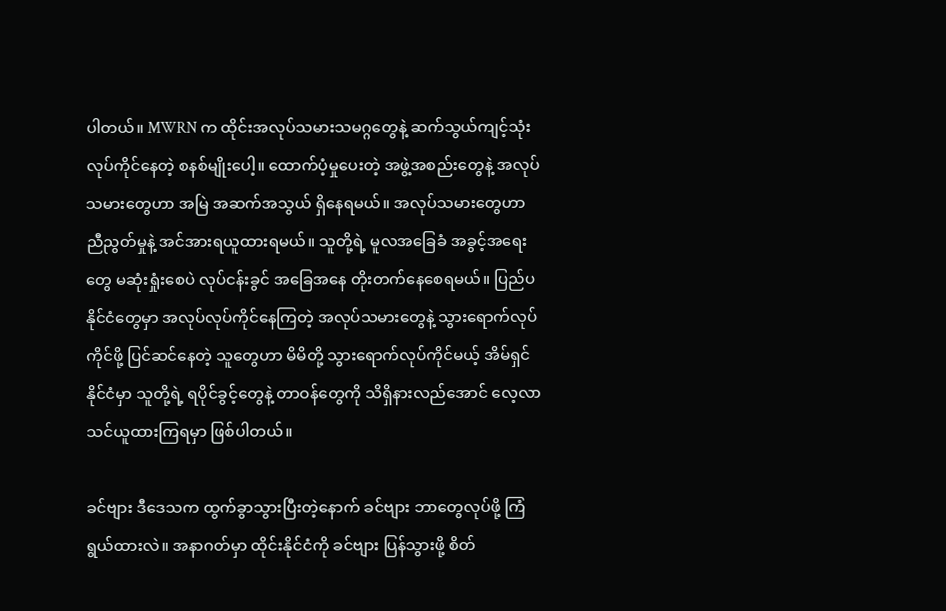ပါတယ်။ MWRN က ထိုင်းအလုပ်သမားသမဂ္ဂတွေနဲ့ ဆက်သွယ်ကျင့်သုံး လုပ်ကိုင်နေတဲ့ စနစ်မျိုးပေါ့။ ထောက်ပံ့မှုပေးတဲ့ အဖွဲ့အစည်းတွေနဲ့ အလုပ်သမားတွေဟာ အမြဲ အဆက်အသွယ် ရှိနေရမယ်။ အလုပ်သမားတွေဟာ ညီညွတ်မှုနဲ့ အင်အားရယူထားရမယ်။ သူတို့ရဲ့ မူလအခြေခံ အခွင့်အရေးတွေ မဆုံးရှုံးစေပဲ လုပ်ငန်းခွင် အခြေအနေ တိုးတက်နေစေရမယ်။ ပြည်ပနိုင်ငံတွေမှာ အလုပ်လုပ်ကိုင်နေကြတဲ့ အလုပ်သမားတွေနဲ့ သွားရောက်လုပ်ကိုင်ဖို့ ပြင်ဆင်နေတဲ့ သူတွေဟာ မိမိတို့ သွားရောက်လုပ်ကိုင်မယ့် အိမ်ရှင်နိုင်ငံမှာ သူတို့ရဲ့ ရပိုင်ခွင့်တွေနဲ့ တာဝန်တွေကို သိရှိနားလည်အောင် လေ့လာသင်ယူထားကြရမှာ ဖြစ်ပါတယ်။

ခင်ဗျား ဒီဒေသက ထွက်ခွာသွားပြီးတဲ့နောက် ခင်ဗျား ဘာတွေလုပ်ဖို့ ကြံရွယ်ထားလဲ။ အနာဂတ်မှာ ထိုင်းနိုင်ငံကို ခင်ဗျား ပြန်သွားဖို့ စိတ်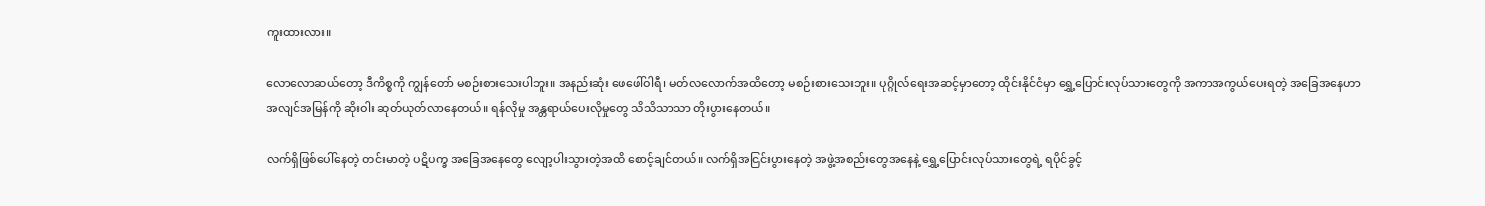ကူးထားလား။

လောလောဆယ်တော့ ဒီကိစ္စကို ကျွန်တော် မစဉ်းစားသေးပါဘူး။ အနည်းဆုံး ဖေဖေါ်ဝါရီ၊ မတ်လလောက်အထိတော့ မစဉ်းစားသေးဘူး။ ပုဂ္ဂိုလ်ရေးအဆင့်မှာတော့ ထိုင်းနိုင်ငံမှာ ရွှေ့ပြောင်းလုပ်သားတွေကို အကာအကွယ်ပေးရတဲ့ အခြေအနေဟာ အလျင်အမြန်ကို ဆိုးဝါး ဆုတ်ယုတ်လာနေတယ်။ ရန်လိုမှု အန္တရာယ်ပေးလိုမှုတွေ သိသိသာသာ တိုးပွားနေတယ်။

လက်ရှိဖြစ်ပေါ်နေတဲ့ တင်းမာတဲ့ ပဋိပက္ခ အခြေအနေတွေ လျော့ပါးသွားတဲ့အထိ စောင့်ချင်တယ်။ လက်ရှိအငြင်းပွားနေတဲ့ အဖွဲ့အစည်းတွေအနေနဲ့ ရွှေ့ပြောင်းလုပ်သားတွေရဲ့ ရပိုင်ခွင့်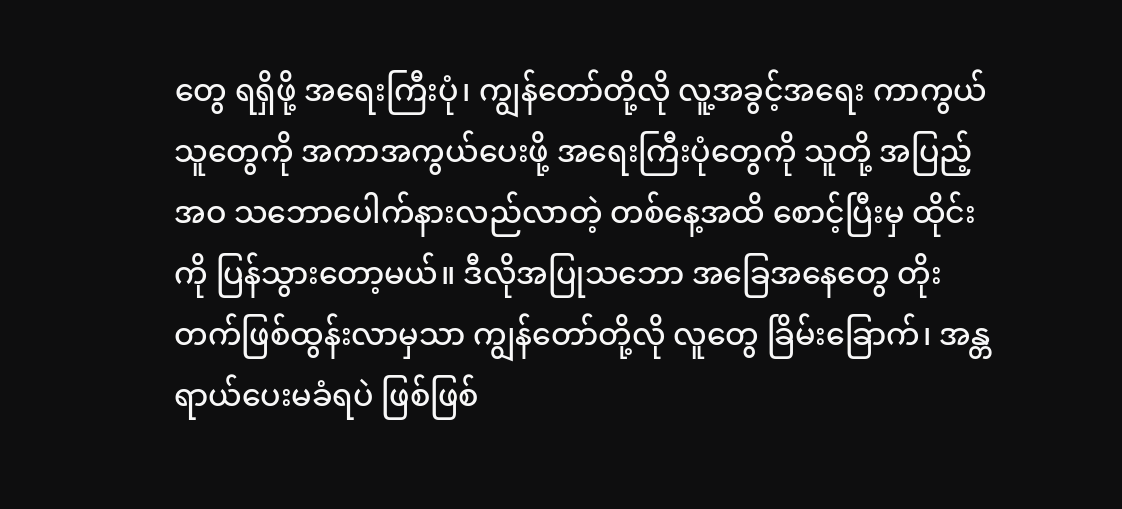တွေ ရရှိဖို့ အရေးကြီးပုံ၊ ကျွန်တော်တို့လို လူ့အခွင့်အရေး ကာကွယ်သူတွေကို အကာအကွယ်ပေးဖို့ အရေးကြီးပုံတွေကို သူတို့ အပြည့်အဝ သဘောပေါက်နားလည်လာတဲ့ တစ်နေ့အထိ စောင့်ပြီးမှ ထိုင်းကို ပြန်သွားတော့မယ်။ ဒီလိုအပြုသဘော အခြေအနေတွေ တိုးတက်ဖြစ်ထွန်းလာမှသာ ကျွန်တော်တို့လို လူတွေ ခြိမ်းခြောက်၊ အန္တရာယ်ပေးမခံရပဲ ဖြစ်ဖြစ်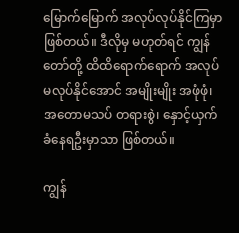မြောက်မြောက် အလုပ်လုပ်နိုင်ကြမှာ ဖြစ်တယ်။ ဒီလိုမှ မဟုတ်ရင် ကျွန်တော်တို့ ထိထိရောက်ရောက် အလုပ်မလုပ်နိုင်အောင် အမျိုးမျိုး အဖုံဖုံ၊ အတောမသပ် တရားစွဲ၊ နှောင့်ယှက်ခံနေရဦးမှာသာ ဖြစ်တယ်။

ကျွန်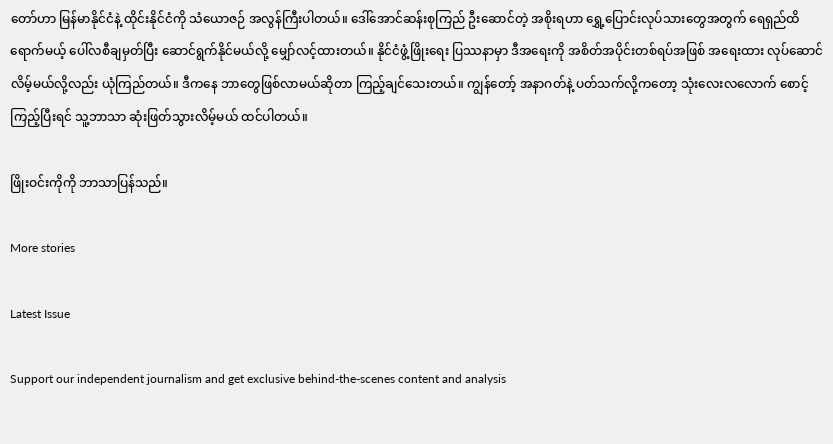တော်ဟာ မြန်မာနိုင်ငံနဲ့ ထိုင်းနိုင်ငံကို သံယောဇဉ် အလွန်ကြီးပါတယ်။ ဒေါ်အောင်ဆန်းစုကြည် ဦးဆောင်တဲ့ အစိုးရဟာ ရွှေ့ပြောင်းလုပ်သားတွေအတွက် ရေရှည်ထိရောက်မယ့် ပေါ်လစီချမှတ်ပြီး ဆောင်ရွက်နိုင်မယ်လို့ မျှော်လင့်ထားတယ်။ နိုင်ငံဖွံ့ဖြိုးရေး ပြဿနာမှာ ဒီအရေးကို အစိတ်အပိုင်းတစ်ရပ်အဖြစ် အရေးထား လုပ်ဆောင်လိမ့်မယ်လို့လည်း ယုံကြည်တယ်။ ဒီကနေ ဘာတွေဖြစ်လာမယ်ဆိုတာ ကြည့်ချင်သေးတယ်။ ကျွန်တော့် အနာဂတ်နဲ့ ပတ်သက်လို့ကတော့ သုံးလေးလလောက် စောင့်ကြည့်ပြီးရင် သူ့ဘာသာ ဆုံးဖြတ်သွားလိမ့်မယ် ထင်ပါတယ်။

ဖြိုးဝင်းကိုကို ဘာသာပြန်သည်။

More stories

Latest Issue

Support our independent journalism and get exclusive behind-the-scenes content and analysis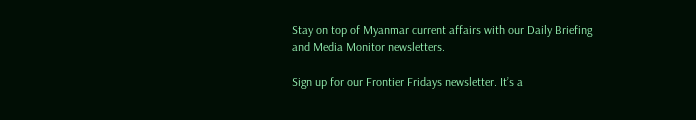Stay on top of Myanmar current affairs with our Daily Briefing and Media Monitor newsletters.

Sign up for our Frontier Fridays newsletter. It’s a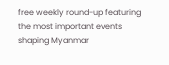free weekly round-up featuring the most important events shaping Myanmar